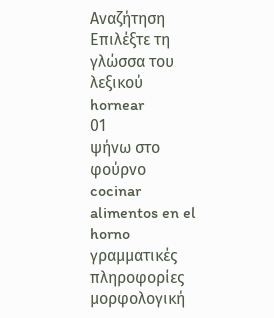Αναζήτηση
Επιλέξτε τη γλώσσα του λεξικού
hornear
01
ψήνω στο φούρνο
cocinar alimentos en el horno
γραμματικές πληροφορίες
μορφολογική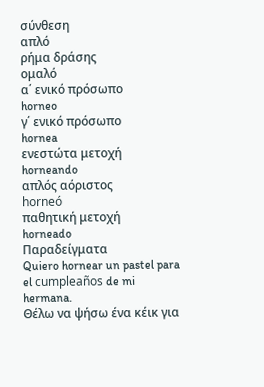σύνθεση
απλό
ρήμα δράσης
ομαλό
α΄ ενικό πρόσωπο
horneo
γ΄ ενικό πρόσωπο
hornea
ενεστώτα μετοχή
horneando
απλός αόριστος
horneó
παθητική μετοχή
horneado
Παραδείγματα
Quiero hornear un pastel para el cumpleaños de mi hermana.
Θέλω να ψήσω ένα κέικ για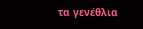τα γενέθλια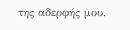της αδερφής μου.